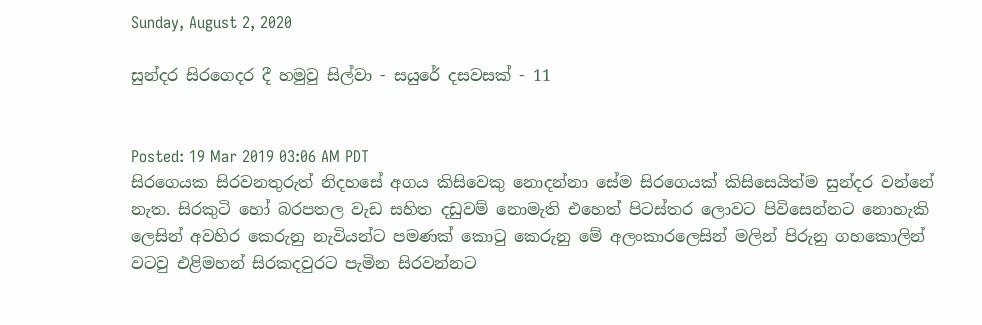Sunday, August 2, 2020

සුන්දර සිරගෙදර දී හමුවු සිල්වා - සයුරේ දසවසක් - 11


Posted: 19 Mar 2019 03:06 AM PDT
සිරගෙයක සිරවනතුරුත් නිදහසේ අගය කිසිවෙකු නොදන්නා සේම සිරගෙයක් කිසිසෙයිත්ම සුන්දර වන්නේ නැත. සිරකුටි හෝ බරපතල වැඩ සහිත දඩුවම් නොමැති එහෙත් පිටස්තර ලොවට පිවිසෙන්නට නොහැකි ලෙසින් අවහිර කෙරුනු නැවියන්ට පමණක් කොටු කෙරුනු මේ අලංකාරලෙසින් මලින් පිරුනු ගහකොලින් වටවු එළිමහන් සිරකදවුරට පැමින සිරවන්නට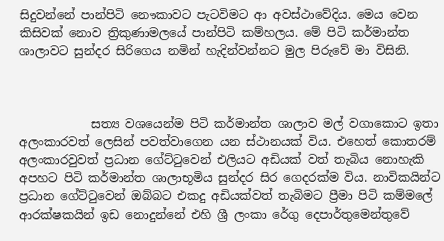සිදුවන්නේ පාන්පිටි නෞකාවට පැටවිමට ආ අවස්ථාවේදිය. මෙය වෙන කිසිවක් නොව ත්‍රිකුණාමලයේ පාන්පිටි කම්හලය. මේ පිටි කර්මාන්ත ශාලාවට සුන්දර සිරිගෙය නමින් හැදින්වන්නට මුල පිරුවේ මා විසිනි.



            සත්‍ය වශයෙන්ම පිටි කර්මාන්ත ශාලාව මල් වගාකොට ඉතා අලංකාරවත් ලෙසින් පවත්වාගෙන යන ස්ථානයක් විය. එහෙත් කොතරම් අලංකාරවුවත් ප්‍රධාන ගේට්ටුවෙන් එලියට අඩියක් වත් තැබිය නොහැකි අපහට පිටි කර්මාන්ත ශාලාභූමිය සුන්දර සිර ගෙදරක්ම විය. නාවිකයින්ට ප්‍රධාන ගේට්ටුවෙන් ඔබ්බට එකදු අඩියක්වත් තැබිමට ප්‍රීමා පිටි කම්මලේ ආරක්ෂකයින් ඉඩ නොදුන්නේ එහි ශ්‍රී ලංකා රේගු දෙපාර්තුමෙන්තුවේ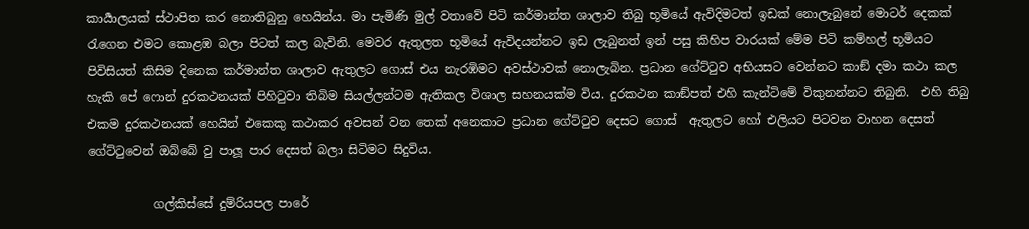කාර්‍යාලයක් ස්ථාපිත කර නොතිබුනු හෙයින්ය. මා පැමිණි මුල් වතාවේ පිටි කර්මාන්ත ශාලාව තිබු භූමියේ ඇවිදිමටත් ඉඩක් නොලැබුනේ මොටර් දෙකක් රැගෙන එමට කොළඹ බලා පිටත් කල බැවිනි. මෙවර ඇතුලත භූමියේ ඇවිදයන්නට ඉඩ ලැබුනත් ඉන් පසු කිහිප වාරයක් මේම පිටි කම්හල් භූමියට පිවිසියත් කිසිම දිනෙක කර්මාන්ත ශාලාව ඇතුලට ගොස් එය නැරඹිමට අවස්ථාවක් නොලැබින. ප්‍රධාන ගේට්ටුව අභියසට වෙන්නට කාඞ් දමා කථා කල හැකි පේ ෆොන් දුරකථනයක් පිහිටුවා තිබිම සියල්ලන්ටම ඇතිකල විශාල සහනයක්ම විය. දුරකථන කාඞ්පත් එහි කැන්ටිමේ විකුනන්නට තිබුනි.  එහි තිබු එකම දුරකථනයක් හෙයින් එකෙකු කථාකර අවසන් වන තෙක් අනෙකාට ප්‍රධාන ගේට්ටුව දෙසට ගොස්  ඇතුලට හෝ එලියට පිටවන වාහන දෙසත් ගේට්ටුවෙන් ඔබ්බේ වු පාලූ පාර දෙසත් බලා සිටිමට සිදුවිය.

           ගල්කිස්සේ දුම්රියපල පාරේ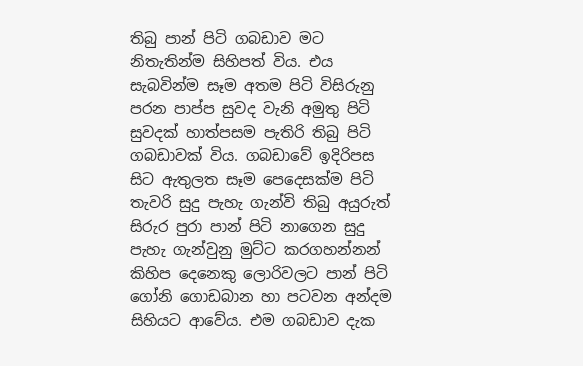තිබු පාන් පිටි ගබඩාව මට නිතැතින්ම සිහිපත් විය. එය සැබවින්ම සෑම අතම පිටි විසිරුනු පරන පාප්ප සුවද වැනි අමුතු පිටි සුවදක් හාත්පසම පැතිරි තිබු පිටි ගබඩාවක් විය. ගබඩාවේ ඉදිරිපස සිට ඇතුලත සෑම පෙදෙසක්ම පිටි තැවරි සුදු පැහැ ගැන්වි තිබු අයුරුත් සිරුර පුරා පාන් පිටි නාගෙන සුදු පැහැ ගැන්වුනු මුට්ට කරගහන්නන් කිහිප දෙනෙකු ලොරිවලට පාන් පිටි ගෝනි ගොඩබාන හා පටවන අන්දම සිහියට ආවේය. එම ගබඩාව දැක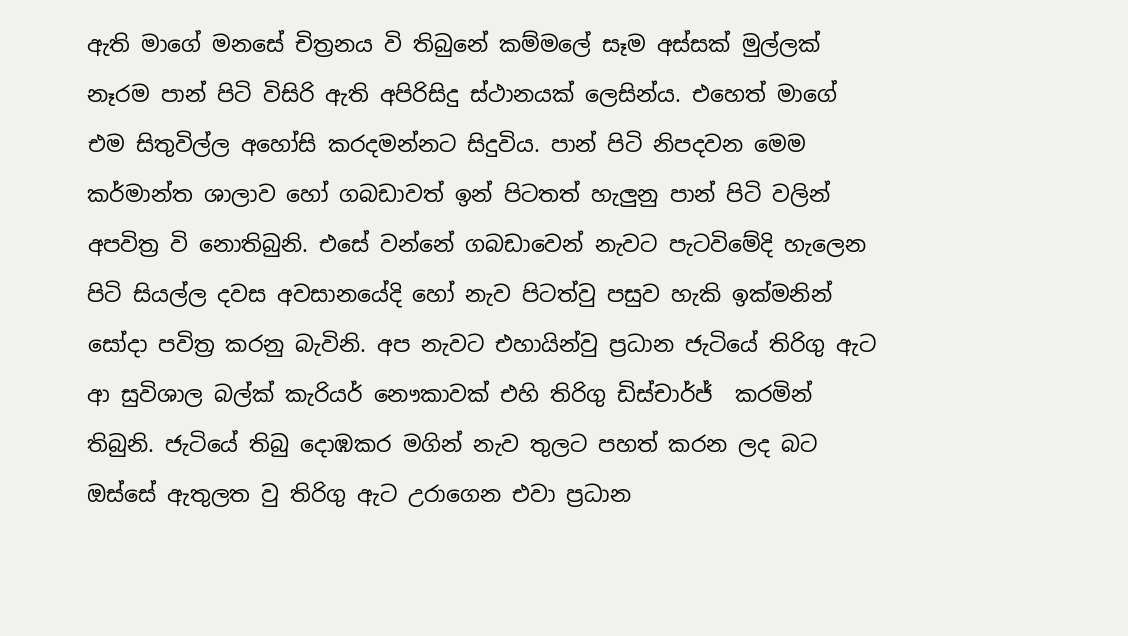ඇති මාගේ මනසේ චිත්‍රනය වි තිබුනේ කම්මලේ සෑම අස්සක් මුල්ලක්  නෑරම පාන් පිටි විසිරි ඇති අපිරිසිදු ස්ථානයක් ලෙසින්ය. එහෙත් මාගේ එම සිතුවිල්ල අහෝසි කරදමන්නට සිදුවිය. පාන් පිටි නිපදවන මෙම කර්මාන්ත ශාලාව හෝ ගබඩාවත් ඉන් පිටතත් හැලුනු පාන් පිටි වලින් අපවිත්‍ර වි නොතිබුනි. එසේ වන්නේ ගබඩාවෙන් නැවට පැටවිමේදි හැලෙන පිටි සියල්ල දවස අවසානයේදි හෝ නැව පිටත්වු පසුව හැකි ඉක්මනින් සෝදා පවිත්‍ර කරනු බැවිනි. අප නැවට එහායින්වු ප්‍රධාන ජැටියේ තිරිගු ඇට ආ සුවිශාල බල්ක් කැරියර් නෞකාවක් එහි තිරිගු ඩිස්චාර්ජ්  කරමින් තිබුනි. ජැටියේ තිබු දොඹකර මගින් නැව තුලට පහත් කරන ලද බට ඔස්සේ ඇතුලත වු තිරිගු ඇට උරාගෙන එවා ප්‍රධාන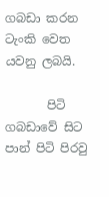ගබඩා කරන ටැංකි වෙත යවනු ලබයි.

       පිටි ගබඩාවේ සිට පාන් පිටි පිරවු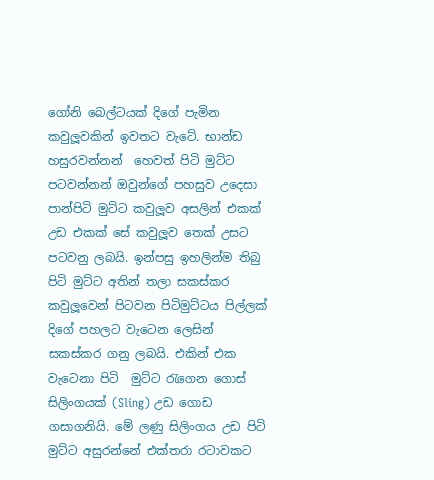ගෝනි බෙල්ටයක් දිගේ පැමින කවුලූවකින් ඉවතට වැටේ. භාන්ඩ හසුරවන්නන්  හෙවත් පිටි මුට්ට පටවන්නන් ඔවුන්ගේ පහසුව උදෙසා පාන්පිටි මුට්ට කවුලූව අසලින් එකක් උඩ එකක් සේ කවුලූව තෙක් උසට පටවනු ලබයි. ඉන්පසු ඉහලින්ම තිබු පිටි මුට්ට අතින් තලා සකස්කර  කවුලූවෙන් පිටවන පිටිමුට්ටය පිල්ලක් දිගේ පහලට වැටෙන ලෙසින් සකස්කර ගනු ලබයි. එකින් එක  වැටෙනා පිටි  මුට්ට රැගෙන ගොස් සිලිංගයක් (Sling) උඩ ගොඩ ගසාගනියි. මේ ලණු සිලිංගය උඩ පිටි මුට්ට අසුරන්නේ එක්තරා රටාවකට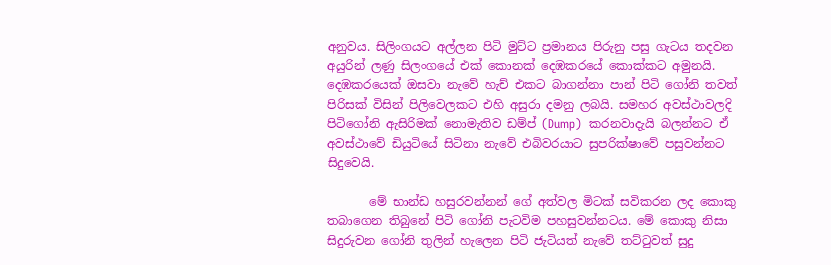අනුවය. සිලිංගයට අල්ලන පිටි මුට්ට ප්‍රමානය පිරුනු පසු ගැටය තදවන අයුරින් ලණු සිලංගයේ එක් කොනක් දෙඹකරයේ කොක්කට අමුනයි. දෙඹකරයෙක් ඔසවා නැවේ හැච් එකට බාගන්නා පාන් පිටි ගෝනි තවත් පිරිසක් විසින් පිලිවෙලකට එහි අසුරා දමනු ලබයි. සමහර අවස්ථාවලදි පිටිගෝනි ඇසිරිමක් නොමැතිව ඩම්ප් (Dump)  කරනවාදැයි බලන්නට ඒ අවස්ථාවේ ඩියුටියේ සිටිනා නැවේ එබිවරයාට සුපරික්ෂාවේ පසුවන්නට සිදුවෙයි.

       මේ භාන්ඩ හසුරවන්නන් ගේ අත්වල මිටක් සවිකරන ලද කොකු තබාගෙන තිබුනේ පිටි ගෝනි පැටවිම පහසුවන්නටය. මේ කොකු නිසා සිදුරුවන ගෝනි තුලින් හැලෙන පිටි ජැටියත් නැවේ තට්ටුවත් සුදු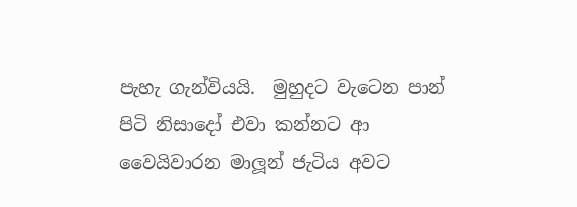පැහැ ගැන්වියයි.  මුහුදට වැටෙන පාන් පිටි නිසාදෝ එවා කන්නට ආ වෛයිවාරන මාලූන් ජැටිය අවට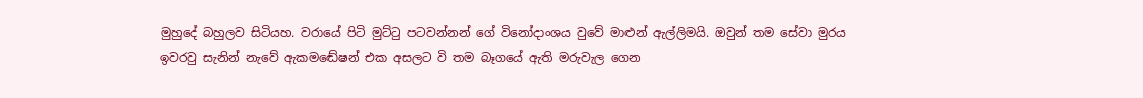මුහුදේ බහුලව සිටියහ. වරායේ පිටි මුට්ටු පටවන්නන් ගේ විනෝදාංශය වුවේ මාළුන් ඇල්ලිමයි. ඔවුන් තම සේවා මුරය ඉවරවු සැනින් නැවේ ඇකමඬේෂන් එක අසලට වි තම බෑගයේ ඇති මරුවැල ගෙන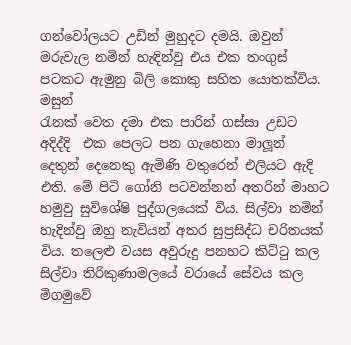ගන්වෝලයට උඩින් මුහුදට දමයි. ඔවුන් මරුවැල නමින් හැඳින්වු එය එක තංගුස් පටකට ඇමුනු බිලි කොකු සහිත යොතක්විය. මසුන්
රැනක් වෙත දමා එක පාරින් ගස්සා උඩට අදිද්දි  එක පෙලට පන ගැහෙනා මාලූන් දෙතුන් දෙනෙකු ඇමිණි වතුරෙන් එලියට ඇදි එති. මේ පිටි ගෝනි පටවන්නන් අතරින් මාහට හමුවු සුවිශේෂි පුද්ගලයෙක් විය. සිල්වා නමින් හැදින්වු ඔහු නැවියන් අතර සුප්‍රසිද්ධ චරිතයක් විය. තලෙළු වයස අවුරුදු පනහට කිට්ටු කල සිල්වා තිරිකුණාමලයේ වරායේ සේවය කල මිගමුවේ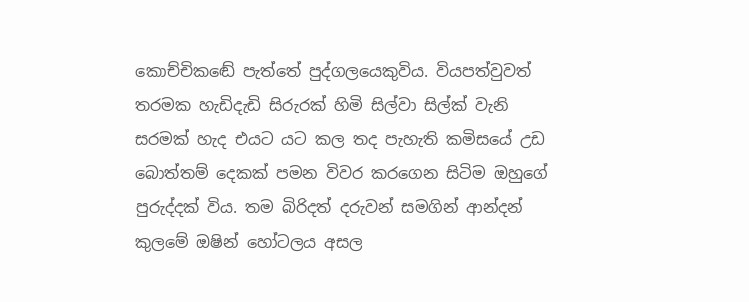කොච්චිකඬේ පැත්තේ පුද්ගලයෙකුවිය. වියපත්වුවත් තරමක හැඩිදැඩි සිරුරක් හිමි සිල්වා සිල්ක් වැනි සරමක් හැද එයට යට කල තද පැහැති කමිසයේ උඩ බොත්තම් දෙකක් පමන විවර කරගෙන සිටිම ඔහුගේ පුරුද්දක් විය. තම බිරිදත් දරුවන් සමගින් ආන්දන් කුලමේ ඔෂින් හෝටලය අසල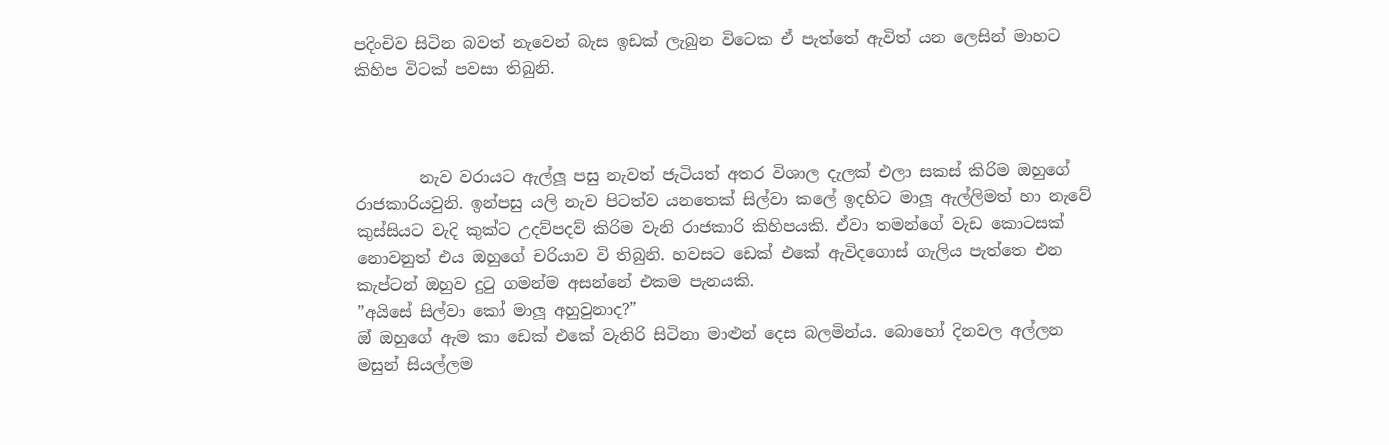පදිංචිව සිටින බවත් නැවෙන් බැස ඉඩක් ලැබුන විටෙක ඒ පැත්තේ ඇවිත් යන ලෙසින් මාහට කිහිප විටක් පවසා තිබුනි.



        නැව වරායට ඇල්ලූ පසු නැවත් ජැටියත් අතර විශාල දැලක් එලා සකස් කිරිම ඔහුගේ රාජකාරියවුනි. ඉන්පසු යලි නැව පිටත්ව යනතෙක් සිල්වා කලේ ඉදහිට මාලූ ඇල්ලිමත් හා නැවේ කුස්සියට වැදි කුක්ට උදව්පදව් කිරිම වැනි රාජකාරි කිහිපයකි. ඒවා තමන්ගේ වැඩ කොටසක් නොවනුත් එය ඔහුගේ චරියාව වි තිබුනි. හවසට ඩෙක් එකේ ඇවිදගොස් ගැලිය පැත්තෙ එන කැප්ටන් ඔහුව දුටු ගමන්ම අසන්නේ එකම පැනයකි.
”අයිසේ සිල්වා කෝ මාලූ අහුවුනාද?”
ඔ් ඔහුගේ ඇම කා ඩෙක් එකේ වැතිරි සිටිනා මාළුන් දෙස බලමින්ය. බොහෝ දිනවල අල්ලන මසුන් සියල්ලම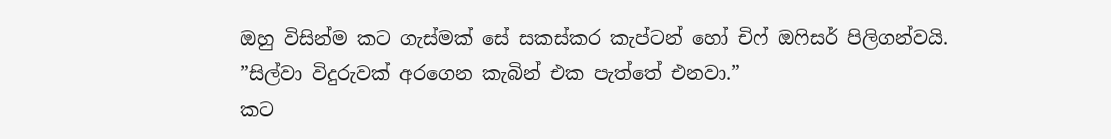ඔහු විසින්ම කට ගැස්මක් සේ සකස්කර කැප්ටන් හෝ චිෆ් ඔෆිසර් පිලිගන්වයි.
”සිල්වා විදුරුවක් අරගෙන කැබින් එක පැත්තේ එනවා.”
කට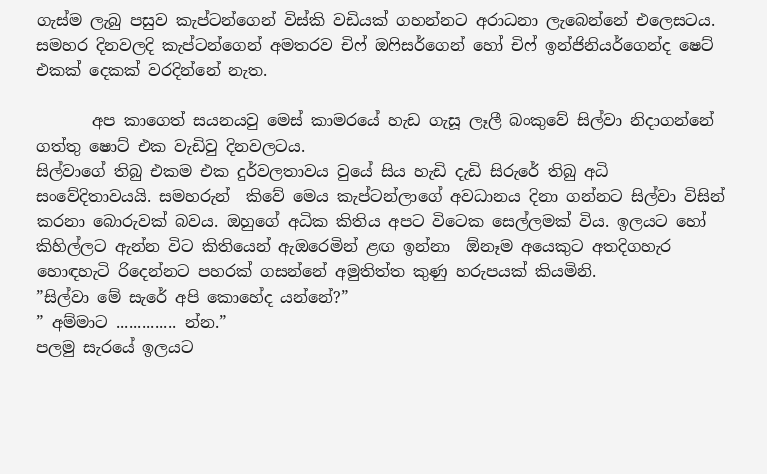ගැස්ම ලැබු පසුව කැප්ටන්ගෙන් විස්කි වඩියක් ගහන්නට අරාධනා ලැබෙන්නේ එලෙසටය.
සමහර දිනවලදි කැප්ටන්ගෙන් අමතරව චිෆ් ඔෆිසර්ගෙන් හෝ චිෆ් ඉන්ජිනියර්ගෙන්ද ෂෙට් එකක් දෙකක් වරදින්නේ නැත.

       අප කාගෙත් සයනයවු මෙස් කාමරයේ හැඩ ගැසූ ලෑලී බංකුවේ සිල්වා නිදාගන්නේ ගත්තු ෂොට් එක වැඩිවු දිනවලටය.
සිල්වාගේ තිබු එකම එක දුර්වලතාවය වුයේ සිය හැඩි දැඩි සිරුරේ තිබු අධි සංවේදිතාවයයි. සමහරුන්  කිවේ මෙය කැප්ටන්ලාගේ අවධානය දිනා ගන්නට සිල්වා විසින් කරනා බොරුවක් බවය. ඔහුගේ අධික කිතිය අපට විටෙක සෙල්ලමක් විය. ඉලයට හෝ කිහිල්ලට ඇන්න විට කිතියෙන් ඇඔරෙමින් ළඟ ඉන්නා  ඕනෑම අයෙකුට අතදිගහැර හොඳහැටි රිදෙන්නට පහරක් ගසන්නේ අමුතිත්ත කුණු හරුපයක් කියමිනි.
”සිල්වා මේ සැරේ අපි කොහේද යන්නේ?”
” අම්මාට .............. න්න.”
පලමු සැරයේ ඉලයට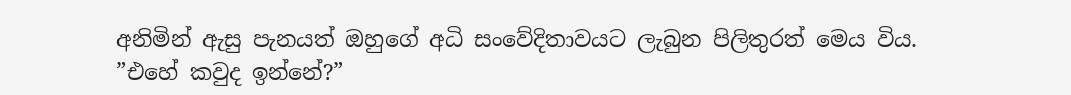අනිමින් ඇසු පැනයත් ඔහුගේ අධි සංවේදිතාවයට ලැබුන පිලිතුරත් මෙය විය.
”එහේ කවුද ඉන්නේ?”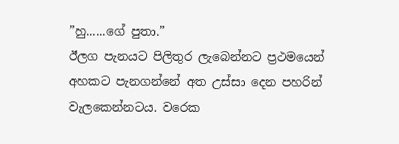”හු......ගේ පුතා.”
ඊලග පැනයට පිලිතුර ලැබෙන්නට ප්‍රථමයෙන් අහකට පැනගන්නේ අත උස්සා දෙන පහරින් වැලකෙන්නටය. වරෙක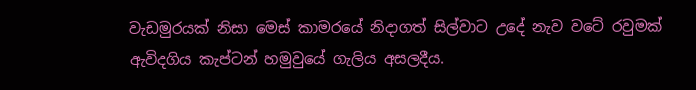වැඩමුරයක් නිසා මෙස් කාමරයේ නිදාගත් සිල්වාට උදේ නැව වටේ රවුමක් ඇවිදගිය කැප්ටන් හමුවුයේ ගැලිය අසලදීය.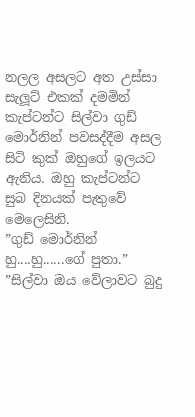නලල අසලට අත උස්සා සැලූට් එකක් දමමින් කැප්ටන්ට සිල්වා ගුඩ් මොර්නින් පවසද්දීම අසල සිටි කුක් ඔහුගේ ඉලයට ඇනිය. ඔහු කැප්ටන්ට සුබ දිනයක් පැතුවේ මෙලෙසිනි.
”ගුඩ් මොර්නින් හු....හු......ගේ පුතා.”
”සිල්වා ඔය වේලාවට බුදු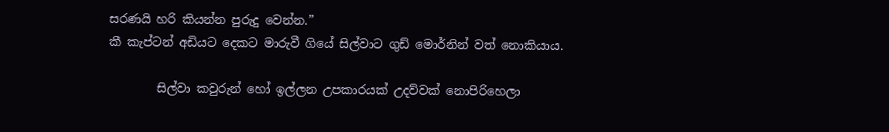සරණයි හරි කියන්න පුරුදු වෙන්න.”
කී කැප්ටන් අඩියට දෙකට මාරුවී ගියේ සිල්වාට ගුඩ් මොර්නින් වත් නොකියාය.

        සිල්වා කවුරුන් හෝ ඉල්ලන උපකාරයක් උදව්වක් නොපිරිහෙලා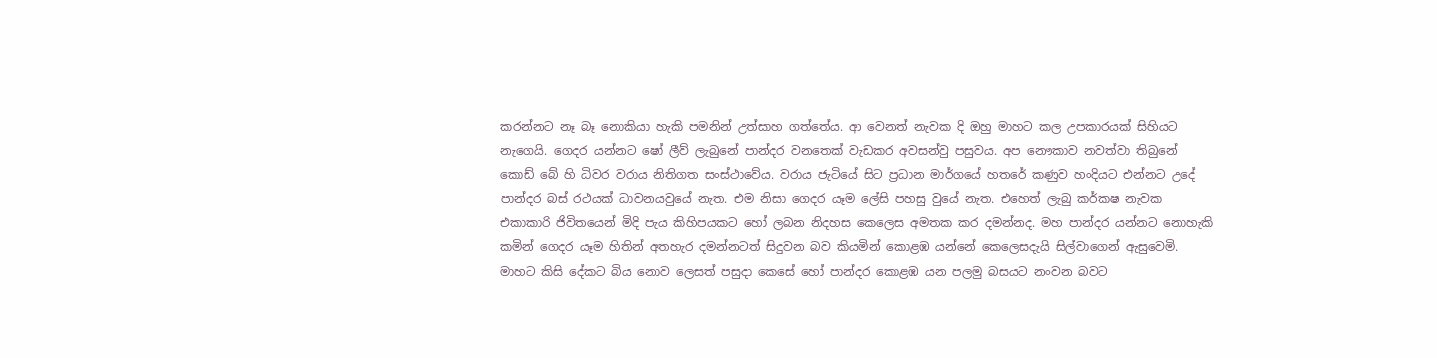කරන්නට නෑ බෑ නොකියා හැකි පමනින් උත්සාහ ගත්තේය. ආ වෙනත් නැවක දි ඔහු මාහට කල උපකාරයක් සිහියට නැගෙයි. ගෙදර යන්නට ෂෝ ලීව් ලැබුනේ පාන්දර වනතෙක් වැඩකර අවසන්වු පසුවය. අප නෞකාව නවත්වා තිබුනේ කොඩ් බේ හි ධිවර වරාය නිතිගත සංස්ථාවේය. වරාය ජැටියේ සිට ප්‍රධාන මාර්ගයේ හතරේ කණුව හංදියට එන්නට උදේ පාන්දර බස් රථයක් ධාවනයවුයේ නැත. එම නිසා ගෙදර යෑම ලේසි පහසු වුයේ නැත. එහෙත් ලැබු කර්කෂ නැවක එකාකාරි ජිවිතයෙන් මිදි පැය කිහිපයකට හෝ ලබන නිදහස කෙලෙස අමතක කර දමන්නද. මහ පාන්දර යන්නට නොහැකි කමින් ගෙදර යෑම හිතින් අතහැර දමන්නටත් සිදුවන බව කියමින් කොළඹ යන්නේ කෙලෙසදැයි සිල්වාගෙන් ඇසුවෙමි. මාහට කිසි දේකට බිය නොව ලෙසත් පසුදා කෙසේ හෝ පාන්දර කොළඹ යන පලමු බසයට නංවන බවට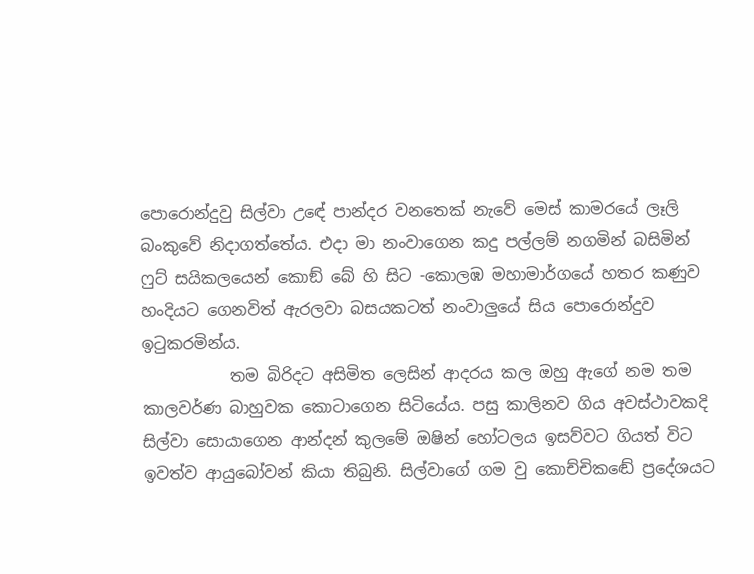පොරොන්දුවු සිල්වා උඳේ පාන්දර වනතෙක් නැවේ මෙස් කාමරයේ ලෑලි බංකුවේ නිදාගත්තේය. එදා මා නංවාගෙන කදු පල්ලම් නගමින් බසිමින් ෆුට් සයිකලයෙන් කොඞ් බේ හි සිට -කොලඹ මහාමාර්ගයේ හතර කණුව හංදියට ගෙනවිත් ඇරලවා බසයකටත් නංවාලුයේ සිය පොරොන්දුව ඉටුකරමින්ය.
           තම බිරිදට අසිමිත ලෙසින් ආදරය කල ඔහු ඇගේ නම තම කාලවර්ණ බාහුවක කොටාගෙන සිටියේය. පසු කාලිනව ගිය අවස්ථාවකදි සිල්වා සොයාගෙන ආන්දන් කුලමේ ඔෂින් හෝටලය ඉසව්වට ගියත් විට ඉවත්ව ආයුබෝවන් කියා තිබුනි. සිල්වාගේ ගම වු කොච්චිකඬේ ප්‍රදේශයට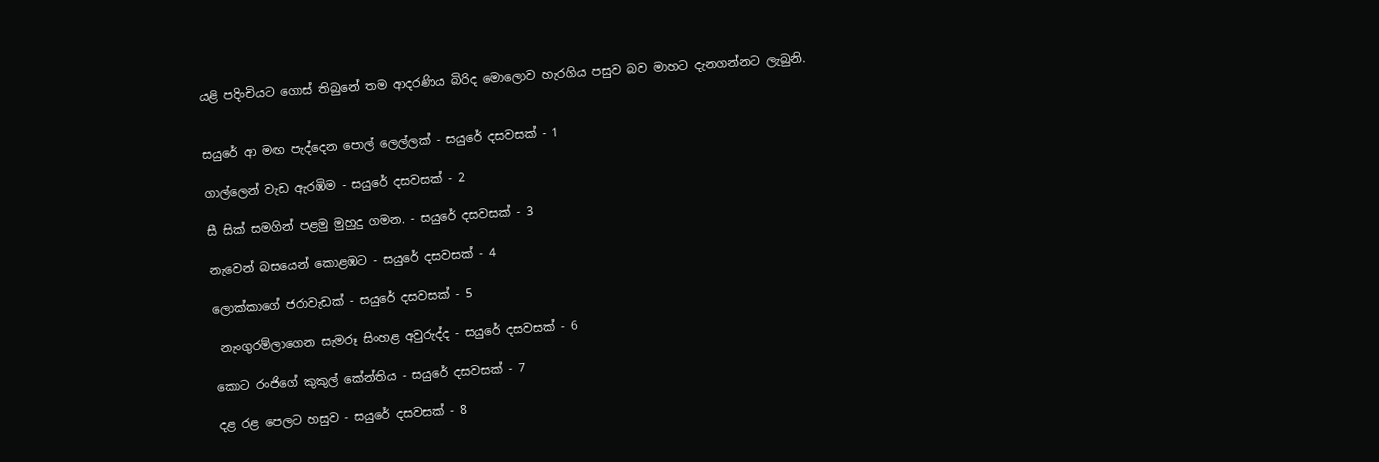යළි පදිංචියට ගොස් තිබුනේ තම ආදරණිය බිරිද මොලොව හැරගිය පසුව බව මාහට දැනගන්නට ලැබුනි.


සයුරේ ආ මඟ පැද්දෙන පොල් ලෙල්ලක් - සයුරේ දසවසක් - 1

ගාල්ලෙන් වැඩ ඇරඹිම - සයුරේ දසවසක් - 2

සී සික් සමගින් පළමු මුහුදු ගමන. - සයුරේ දසවසක් - 3

නැවෙන් බසයෙන් කොළඹට - සයුරේ දසවසක් - 4

ලොක්කාගේ ජරාවැඩක් - සයුරේ දසවසක් - 5

 නැංගුරම්ලාගෙන සැමරූ සිංහළ අවුරුද්ද - සයුරේ දසවසක් - 6

කොට රංජිගේ කුකුල් කේන්තිය - සයුරේ දසවසක් - 7

දළ රළ පෙලට හසුව - සයුරේ දසවසක් - 8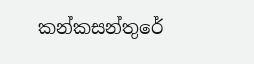කන්කසන්තුරේ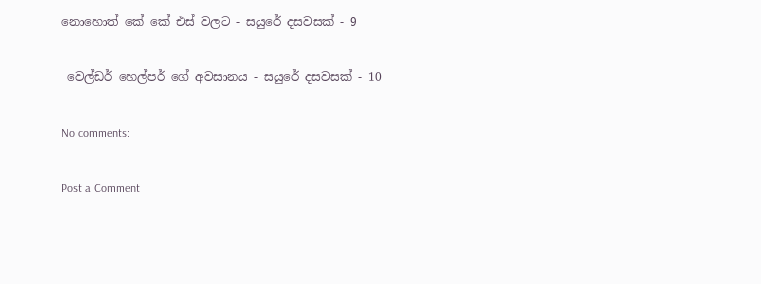නොහොත් කේ කේ එස් වලට - සයුරේ දසවසක් - 9

 වෙල්ඩර් හෙල්පර් ගේ අවසානය - සයුරේ දසවසක් - 10

No comments:

Post a Comment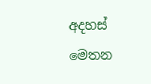අදහස් මෙතන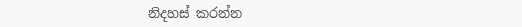නිදහස් කරන්න